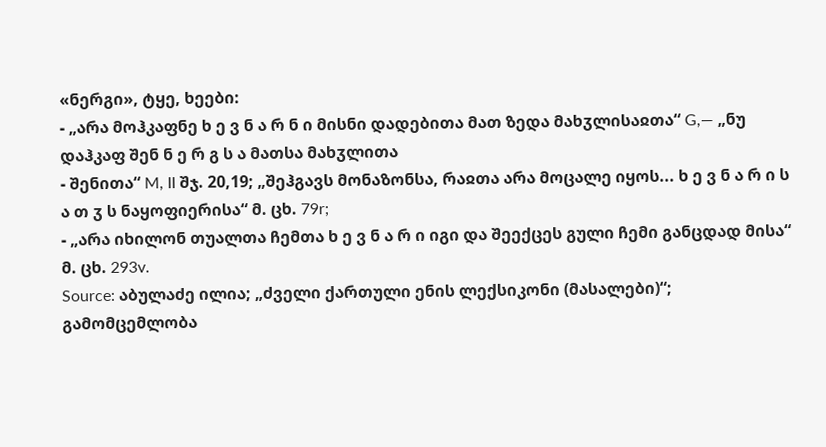«ნერგი», ტყე, ხეები:
- „არა მოჰკაფნე ხ ე ვ ნ ა რ ნ ი მისნი დადებითა მათ ზედა მახჳლისაჲთა“ G,— „ნუ დაჰკაფ შენ ნ ე რ გ ს ა მათსა მახჳლითა
- შენითა“ M, II შჯ. 20,19; „შეჰგავს მონაზონსა, რაჲთა არა მოცალე იყოს... ხ ე ვ ნ ა რ ი ს ა თ ჳ ს ნაყოფიერისა“ მ. ცხ. 79r;
- „არა იხილონ თუალთა ჩემთა ხ ე ვ ნ ა რ ი იგი და შეექცეს გული ჩემი განცდად მისა“ მ. ცხ. 293v.
Source: აბულაძე ილია; „ძველი ქართული ენის ლექსიკონი (მასალები)“; გამომცემლობა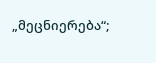„მეცნიერება“;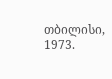თბილისი, 1973.